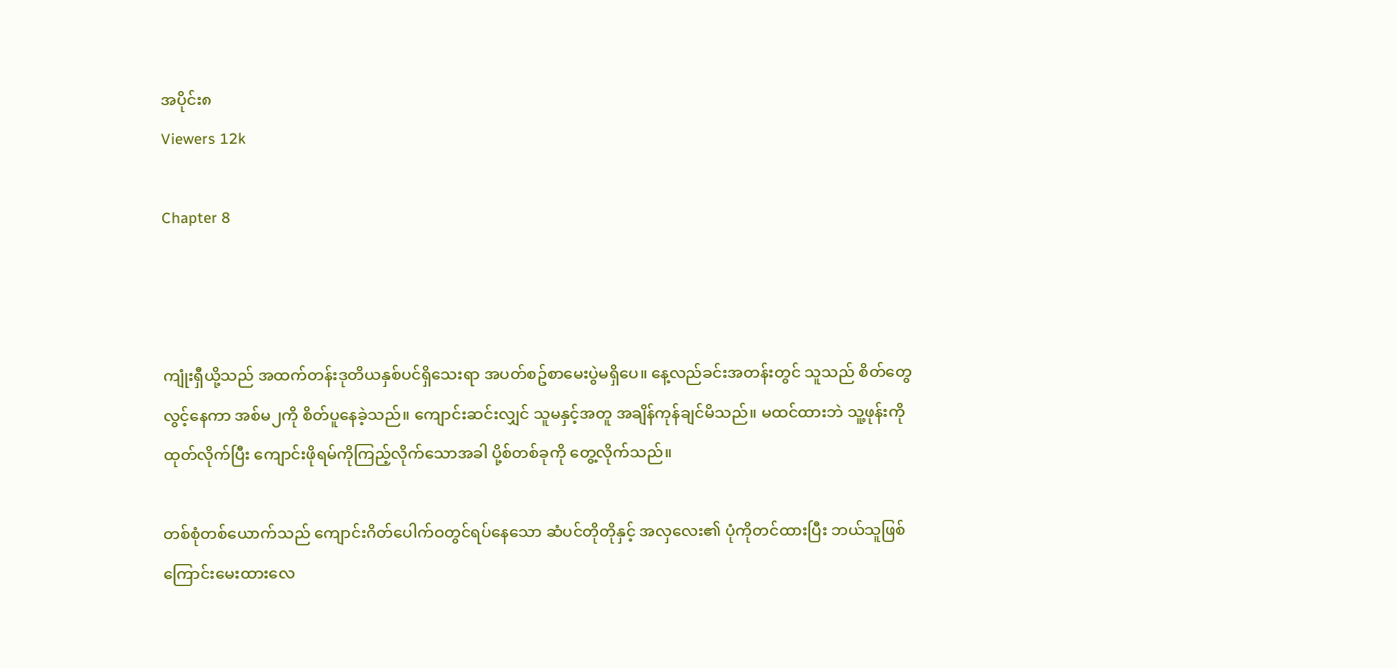အပိုင်း၈
Viewers 12k

Chapter 8



ကျုံးရှီယို့သည် အထက်တန်းဒုတိယနှစ်ပင်ရှိ‌သေးရာ အပတ်စဥ်စာမေးပွဲမရှိပေ။ နေ့လည်ခင်းအတန်းတွင် သူသည် စိတ်တွေလွင့်နေကာ အစ်မ၂ကို စိတ်ပူနေခဲ့သည်။ ကျောင်းဆင်းလျှင် သူမနှင့်အတူ အချိန်ကုန်ချင်မိသည်။ မထင်ထားဘဲ သူ့ဖုန်းကိုထုတ်လိုက်ပြီး ကျောင်းဖိုရမ်ကိုကြည့်လိုက်သောအခါ ပို့စ်တစ်ခုကို တွေ့လိုက်သည်။

တစ်စုံတစ်ယောက်သည် ကျောင်းဂိတ်ပေါက်ဝတွင်ရပ်နေသော ဆံပင်တိုတိုနှင့် အလှလေး၏ ပုံကိုတင်ထားပြီး ဘယ်သူဖြစ်ကြောင်းမေးထားလေ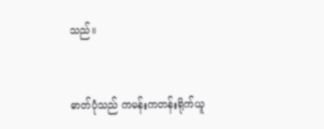သည်။


ဓာတ်ပုံသည် ကမန်းကတန်းရိုက်ယူ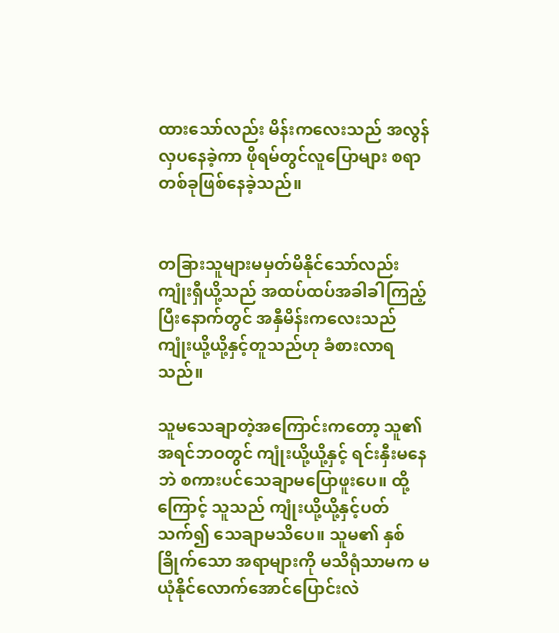ထားသော်လည်း မိန်းကလေးသည် အလွန်လှပနေခဲ့ကာ ဖိုရမ်တွင်လူပြောများ စရာတစ်ခုဖြစ်နေခဲ့သည်။


တခြားသူများမမှတ်မိနိုင်သော်လည်း ကျုံးရှီယို့သည် အထပ်ထပ်အခါခါကြည့်ပြီးနောက်တွင် အနှီမိန်းကလေးသည် ကျုံးယို့ယို့နှင့်တူသည်ဟု ခံစားလာရသည်။

သူမသေချာတဲ့အကြောင်းကတော့ သူ၏အရင်ဘဝတွင် ကျုံးယို့ယို့နှင့် ရင်းနှီးမနေဘဲ စကားပင်သေချာမပြောဖူးပေ။ ထို့ကြောင့် သူသည် ကျုံးယို့ယို့နှင့်ပတ်သက်၍ သေချာမသိပေ။ သူမ၏ နှစ်ခြိုက်သော အရာများကို မသိရုံသာမက မယုံနိုင်လောက်အောင်ပြောင်းလဲ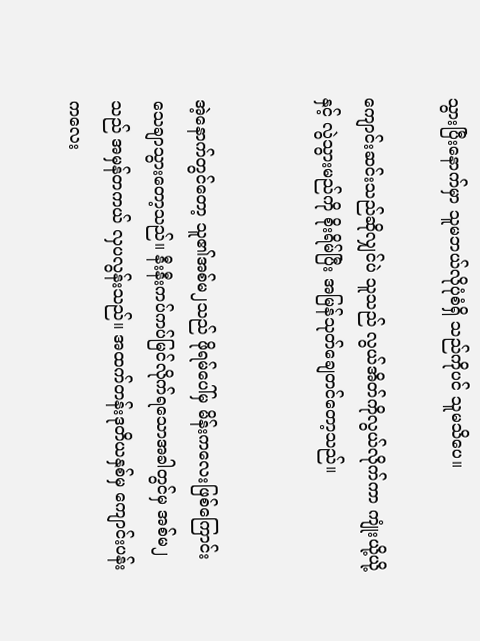သွားပြီးနောက်မှာ သူမဘယ်လိုပုံစံရှိ သည်ကိုပင် သူမသိပေ။

ကျောင်းဆင်းသည်ဆိုလျှင်ပဲ သူသည် လွယ်အိတ်ကိုလွယ်လိုက်ကာ ကျုံးယို့ယို့နှင့် လွဲသွားမည်ကို စိုးရိမ်ပြီး အမြန်သုတ်ချေတင်တော့သည်။


အဲ့နောက်တွင်တော့ သူ၏အစ်မ၂သည် ဖိုရမ်ပေါ်မှ မိန်းကလေးဖြစ်ကြောင်း သေချာသွားတော့သည်။ နီးနီးကပ်ကပ်မြင်လိုက်ရသောအခါတွင်မှ အစ်မ၂သည် အမှန်တကယ် လှပလွန်းသည်။ အထက်တန်းဒုတိယနှစ်မှ ကျောင်းပန်းကလေး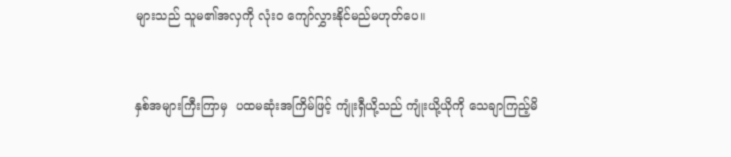များသည် သူမ၏အလှကို လုံးဝ ကျော်လွှားနိုင်မည်မဟုတ်ပေ။


နှစ်အများကြီးကြာမှ  ပထမဆုံးအကြိမ်ဖြင့် ကျုံးရှီယို့သည် ကျုံးယို့ယိုကို သေချာကြည့်မိ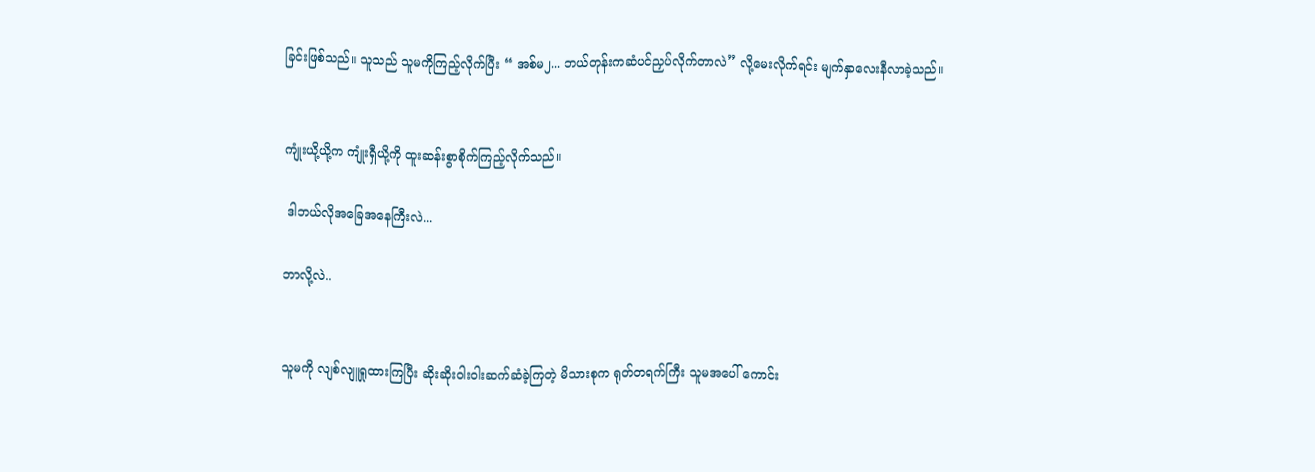ခြင်းဖြစ်သည်။ သူသည် သူမကိုကြည့်လိုက်ပြီး “ အစ်မ၂... ဘယ်တုန်းကဆံပင်ညှပ်လိုက်တာလဲ” လို့မေးလိုက်ရင်း မျက်နှာလေးနီလာခဲ့သည်။


ကျုံးယို့ယို့က ကျုံးရှီယို့ကို ထူးဆန်းစွာစိုက်ကြည့်လိုက်သည်။

 ဒါဘယ်လိုအခြေအနေကြီးလဲ...

ဘာလို့လဲ..


သူမကို လျစ်လျူရှုထားကြပြီး ဆိုးဆိုးဝါးဝါးဆက်ဆံခဲ့ကြတဲ့ မိသားစုက ရုတ်တရက်ကြီး သူမအပေါ် ကောင်း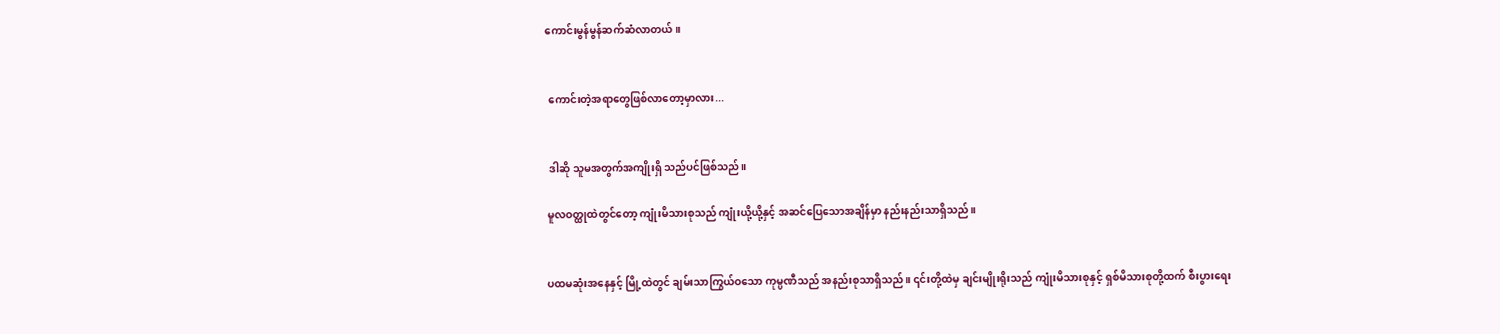ကောင်းမွန်မွန်ဆက်ဆံလာတယ်။


 ကောင်းတဲ့အရာတွေဖြစ်လာတော့မှာလား...


 ဒါဆို သူမအတွက်အကျိုးရှိ သည်ပင်ဖြစ်သည်။

မူလဝတ္ထုထဲတွင်တော့ ကျုံးမိသားစုသည် ကျုံးယို့ယို့နှင့် အဆင်ပြေသောအချိန်မှာ နည်းနည်းသာရှိသည်။


ပထမဆုံးအနေနှင့် မြို့ထဲတွင် ချမ်းသာကြွယ်ဝသော ကုမ္ပဏီသည် အနည်းစုသာရှိသည်။ ၎င်းတို့ထဲမှ ချင်းမျိုးရိုးသည် ကျုံးမိသားစုနှင့် ရှစ်မိသားစုတို့ထက် စီးပွားရေး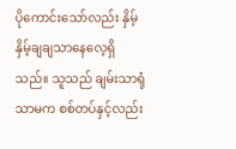ပိုကောင်းသော်လည်း နှိမ့်နှိမ့်ချချသာနေလေ့ရှိသည်။ သူသည် ချမ်းသာရုံသာမက စစ်တပ်နှင့်လည်း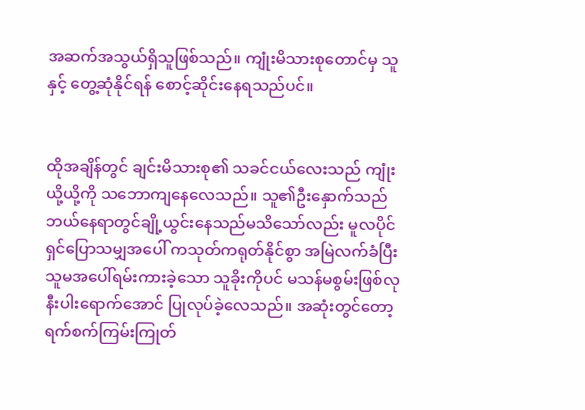အဆက်အသွယ်ရှိသူဖြစ်သည်။ ကျုံးမိသားစုတောင်မှ သူနှင့် တွေ့ဆုံနိုင်ရန် စောင့်ဆိုင်းနေရသည်ပင်။


ထိုအချိန်တွင် ချင်းမိသားစု၏ သခင်ငယ်လေးသည် ကျုံးယို့ယို့ကို သဘောကျနေလေသည်။ သူ၏ဦးနှောက်သည် ဘယ်နေရာတွင်ချို့ယွင်းနေသည်မသိသော်လည်း မူလပိုင်ရှင်ပြောသမျှအပေါ် ကသုတ်ကရုတ်နိုင်စွာ အမြဲလက်ခံပြီး သူမအပေါ်ရမ်းကားခဲ့သော သူခိုးကိုပင် မသန်မစွမ်းဖြစ်လုနီးပါးရောက်အောင် ပြုလုပ်ခဲ့လေသည်။ အဆုံးတွင်တော့ ရက်စက်ကြမ်းကြုတ်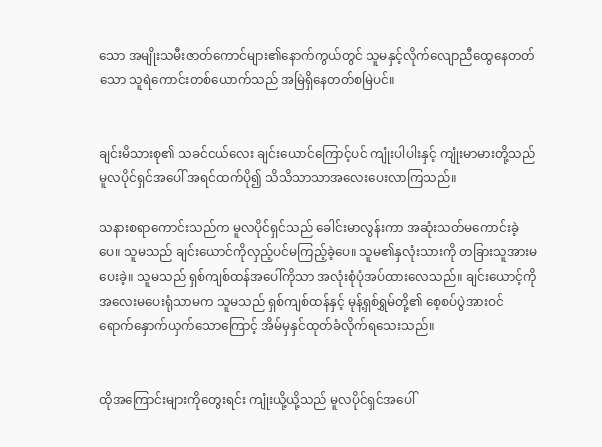သော အမျိုးသမီးဇာတ်ကောင်များ၏နောက်ကွယ်တွင် သူမနှင့်လိုက်လျောညီထွေနေတတ်သော သူရဲကောင်းတစ်ယောက်သည် အမြဲရှိနေတတ်စမြဲပင်။


ချင်းမိသားစု၏ သခင်ငယ်လေး ချင်းယောင်ကြောင့်ပင် ကျုံးပါပါးနှင့် ကျုံးမာမားတို့သည် မူလပိုင်ရှင်အပေါ် အရင်ထက်ပို၍ သိသိသာသာအလေးပေးလာကြသည်။

သနားစရာကောင်းသည်က မူလပိုင်ရှင်သည် ခေါင်းမာလွန်းကာ အဆုံးသတ်မကောင်းခဲ့ပေ။ သူမသည် ချင်းယောင်ကိုလှည့်ပင်မကြည့်ခဲ့ပေ။ သူမ၏နှလုံးသားကို တခြားသူအားမပေးခဲ့။ သူမသည် ရှစ်ကျစ်ထန်အပေါ်ကိုသာ အလုံးစုံပုံအပ်ထားလေသည်။ ချင်းယောင့်ကိုအလေးမပေးရုံသာမက သူမသည် ရှစ်ကျစ်ထန်နှင့် မုန့်ရှစ်ရွှမ်တို့၏ စေ့စပ်ပွဲအားဝင်ရောက်နှောက်ယှက်သောကြောင့် အိမ်မှနှင်ထုတ်ခံလိုက်ရသေးသည်။


ထိုအကြောင်းများကိုတွေးရင်း ကျုံးယို့ယို့သည် မူလပိုင်ရှင်အပေါ်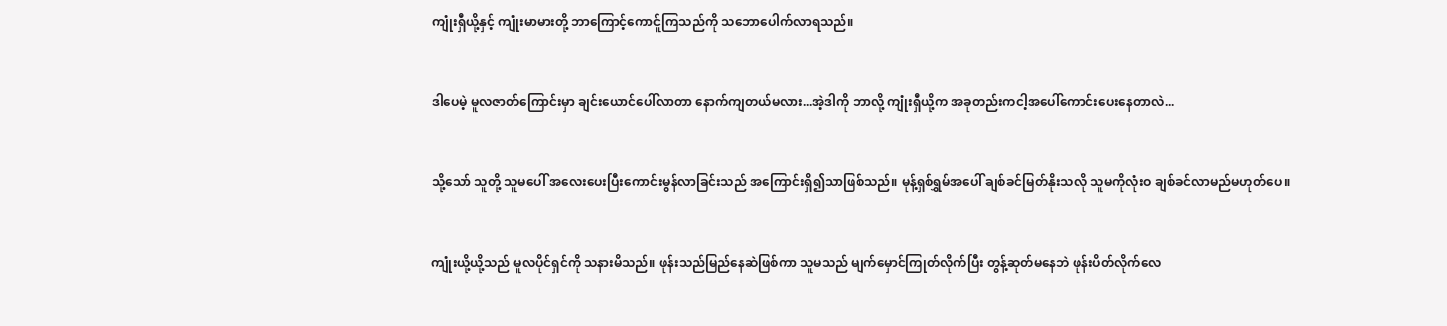ကျုံးရှီယို့နှင့် ကျုံးမာမားတို့ ဘာကြောင့်ကောင်ူကြသည်ကို သဘောပေါက်လာရသည်။


ဒါပေမဲ့ မူလဇာတ်ကြောင်းမှာ ချင်းယောင်ပေါ်လာတာ နောက်ကျတယ်မလား...အဲ့ဒါကို ဘာလို့ ကျုံးရှီယို့က အခုတည်းကငါ့အပေါ်ကောင်းပေးနေတာလဲ...


သို့သော် သူတို့ သူမပေါ် အလေးပေးပြီးကောင်းမွန်လာခြင်းသည် အကြောင်းရှိ၍သာဖြစ်သည်။ မုန့်ရှစ်ရွှမ်အပေါ် ချစ်ခင်မြတ်နိုးသလို သူမကိုလုံးဝ ချစ်ခင်လာမည်မဟုတ်ပေ။


ကျုံးယို့ယို့သည် မူလပိုင်ရှင်ကို သနားမိသည်။ ဖုန်းသည်မြည်နေဆဲဖြစ်ကာ သူမသည် မျက်မှောင်ကြုတ်လိုက်ပြီး တွန့်ဆုတ်မနေဘဲ ဖုန်းပိတ်လိုက်လေ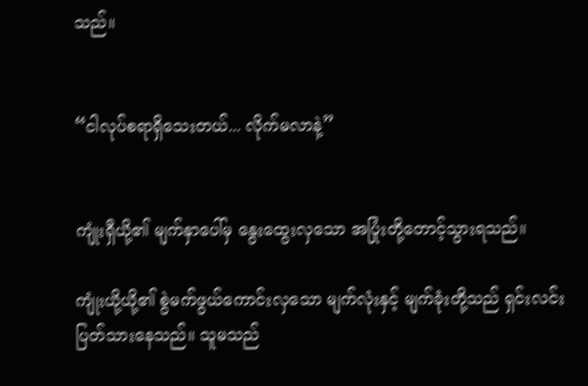သည်။


“ငါလုပ်စရာရှိသေးတယ်... လိုက်မလာနဲ့”


ကျုံးရှီယို့၏ မျက်နှာပေါ်မှ နွေးထွေးလှသော အပြုံးတို့တောင့်သွားရသည်။

ကျုံးယို့ယို့၏ စွဲမက်ဖွယ်ကောင်းလှသော မျက်လုံးနှင့် မျက်ခုံးတို့သည် ရှင်းလင်းပြတ်သားနေသည်။ သူမသည်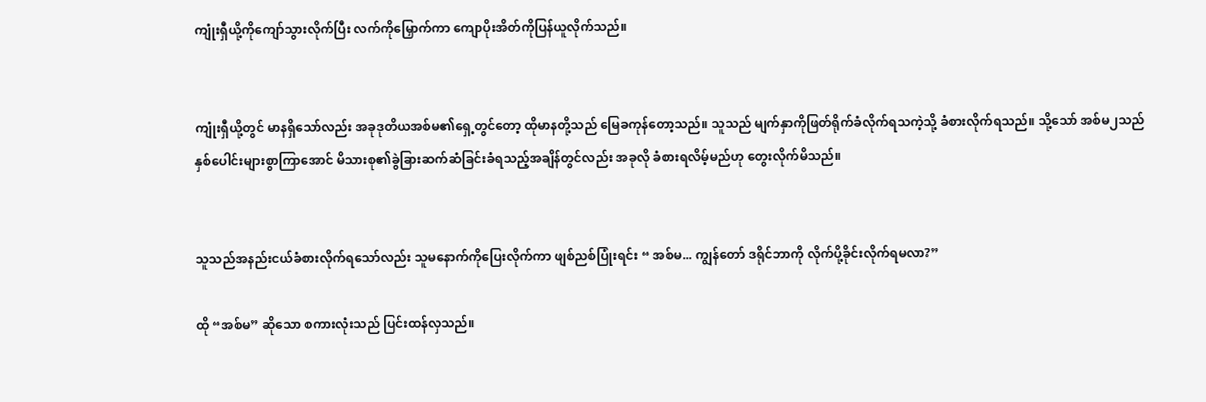ကျုံးရှီယို့ကိုကျော်သွားလိုက်ပြီး လက်ကို‌မြှောက်ကာ ကျောပိုးအိတ်ကိုပြန်ယူလိုက်သည်။


ကျုံးရှီယို့တွင် မာနရှိသော်လည်း အခုဒုတိယအစ်မ၏ရှေ့တွင်တော့ ထိုမာနတို့သည် မြေခကုန်တော့သည်။ သူသည် မျက်နှာကိုဖြတ်ရိုက်ခံလိုက်ရသကဲ့သို့ ခံစားလိုက်ရသည်။ သို့သော် အစ်မ၂သည် နှစ်ပေါင်းများစွာကြာအောင် မိသားစု၏ခွဲခြားဆက်ဆံခြင်းခံရသည့်အချိန်တွင်လည်း အခုလို ခံစားရလိမ့်မည်ဟု တွေးလိုက်မိသည်။


သူသည်အနည်းငယ်ခံစားလိုက်ရသော်လည်း သူမနောက်ကိုပြေးလိုက်ကာ ဖျစ်ညစ်ပြုံးရင်း “ အစ်မ... ကျွန်တော် ဒရိုင်ဘာကို လိုက်ပို့ခိုင်းလိုက်ရမလာ?”

ထို “အစ်မ” ဆိုသော စကားလုံးသည် ပြင်းထန်လှသည်။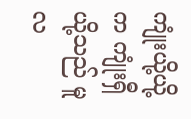ကျုံးယို့ယို့က ကျုံးရှီယို့သည် မူလ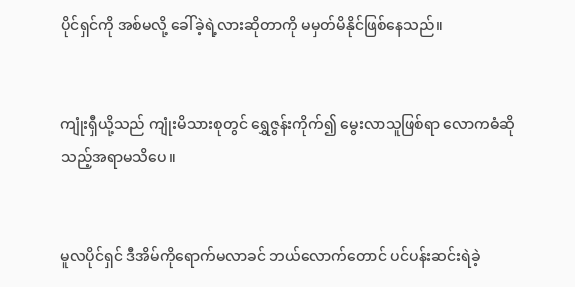ပိုင်ရှင်ကို အစ်မလို့ ခေါ်ခဲ့ရဲ့လားဆိုတာကို မမှတ်မိနိုင်ဖြစ်နေသည်။


ကျုံးရှီယို့သည် ကျုံးမိသားစုတွင် ရွှေဇွန်းကိုက်၍ မွေးလာသူဖြစ်ရာ လောကဓံဆိုသည့်အရာမသိပေ။


မူလပိုင်ရှင် ဒီအိမ်ကိုရောက်မလာခင် ဘယ်လောက်တောင် ပင်ပန်းဆင်းရဲခဲ့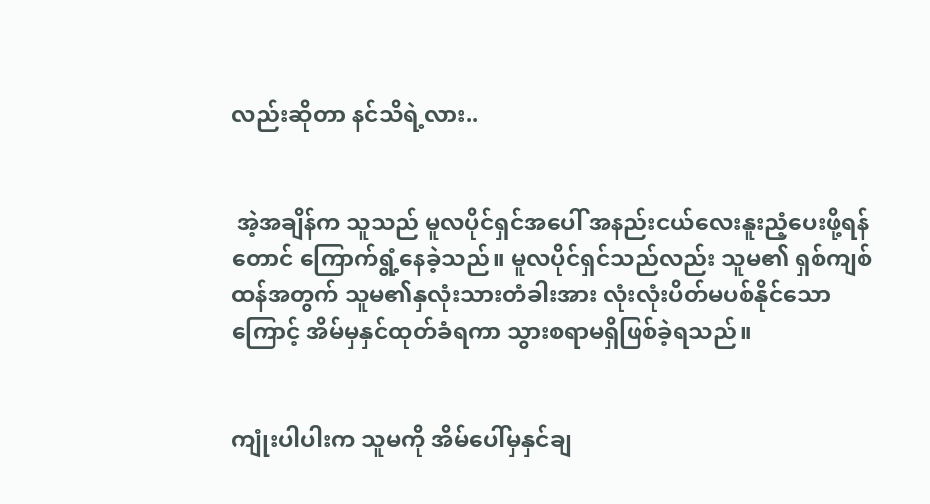လည်းဆိုတာ နင်သိရဲ့လား..


 အဲ့အချိန်က သူသည် မူလပိုင်ရှင်အပေါ် အနည်းငယ်လေးနူးညံ့ပေးဖို့ရန်တောင် ကြောက်ရွံ့နေခဲ့သည်။ မူလပိုင်ရှင်သည်လည်း သူမ၏ ရှစ်ကျစ်ထန်အတွက် သူမ၏နှလုံးသားတံခါးအား လုံးလုံးပိတ်မပစ်နိုင်သောကြောင့် အိမ်မှနှင်ထုတ်ခံရကာ သွားစရာမရှိဖြစ်ခဲ့ရသည်။


ကျုံးပါပါးက သူမကို အိမ်ပေါ်မှနှင်ချ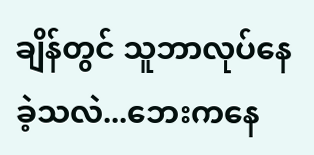ချိန်တွင် သူဘာလုပ်နေခဲ့သလဲ...ဘေးကနေ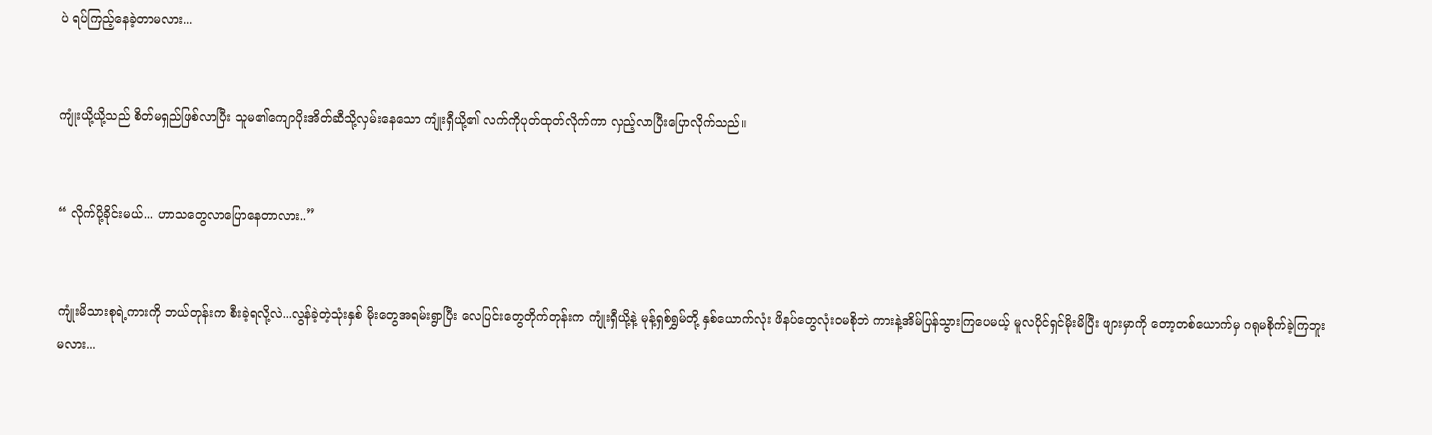ပဲ ရပ်ကြည့်နေခဲ့တာမလား...


ကျုံးယို့ယို့သည် စိတ်မရှည်ဖြစ်လာပြီး သူမ၏ကျောပိုးအိတ်ဆီသို့လှမ်းနေသော ကျုံးရှီယို့၏ လက်ကိုပုတ်ထုတ်လိုက်ကာ လှည့်လာပြီးပြောလိုက်သည်။


“ လိုက်ပို့ခိုင်းမယ်... ဟာသတွေလာပြောနေတာလား..”


ကျုံးမိသားစုရဲ့ကားကို ဘယ်တုန်းက စီးခဲ့ရလို့လဲ...လွန်ခဲ့တဲ့သုံးနှစ် မိုးတွေအရမ်းရွာပြီး လေပြင်းတွေတိုက်တုန်းက ကျုံးရှီယို့နဲ့ မုန့်ရှစ်ရွှမ်တို့ နှစ်ယောက်လုံး ဖိနပ်တွေလုံးဝမစိုဘဲ ကားနဲ့အိမ်ပြန်သွားကြပေမယ့် မူလပိုင်ရှင်မိုးမိပြီး ဖျားမှာကို တော့တစ်ယောက်မှ ဂရုမစိုက်ခဲ့ကြဘူးမလား...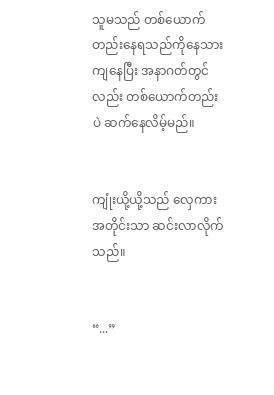သူမသည် တစ်ယောက်တည်းနေရသည်ကိုနေသားကျနေပြီး အနာဂတ်တွင်လည်း တစ်ယောက်တည်းပဲ ဆက်နေလိမ့်မည်။


ကျုံးယို့ယို့သည် လှေကားအတိုင်းသာ ဆင်းလာလိုက်သည်။


“...”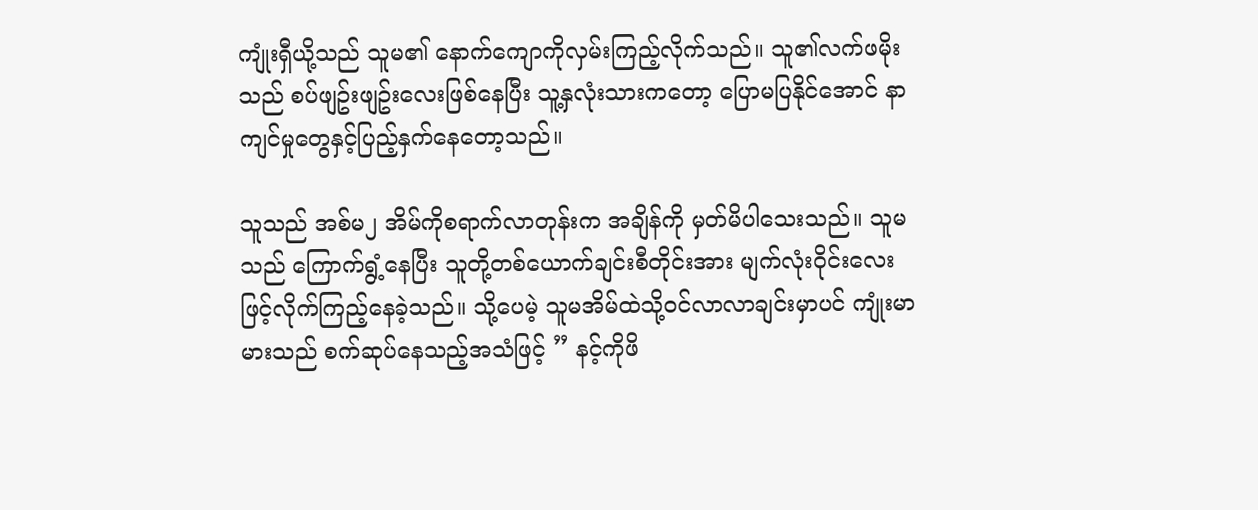ကျုံးရှီယို့သည် သူမ၏ နောက်‌ကျောကိုလှမ်းကြည့်လိုက်သည်။ သူ၏လက်ဖမိုးသည် စပ်ဖျဥ်းဖျဥ်းလေးဖြစ်နေပြီး သူ့နှလုံးသားကတော့ ပြောမပြနိုင်အောင် နာကျင်မှုတွေနှင့်ပြည့်နှက်နေတော့သည်။

သူသည် အစ်မ၂ အိမ်ကိုစရာက်လာတုန်းက အချိန်ကို မှတ်မိပါသေးသည်။ သူမသည် ကြောက်ရွံ့နေပြီး သူတို့တစ်ယောက်ချင်းစီတိုင်းအား မျက်လုံးဝိုင်းလေးဖြင့်လိုက်ကြည့်နေခဲ့သည်။ သို့ပေမဲ့ သူမအိမ်ထဲသို့ဝင်လာလာချင်းမှာပင် ကျုံးမာမားသည် စက်ဆုပ်နေသည့်အသံဖြင့် ‌” နင့်ကိုဖိ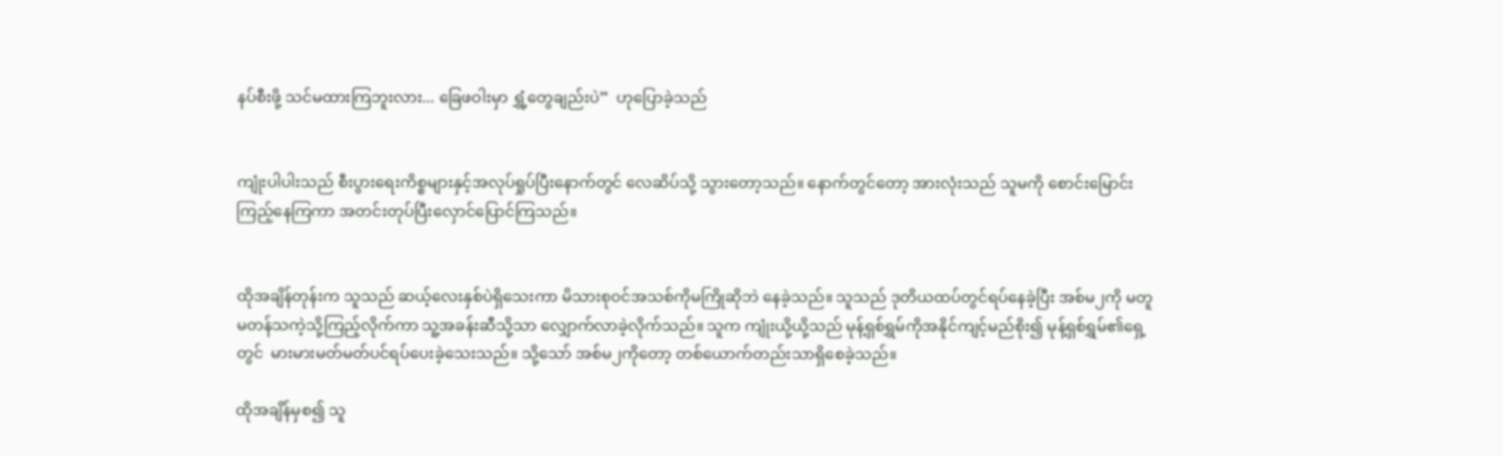နပ်စီးဖို့ သင်မထားကြဘူးလား... ခြေဖဝါးမှာ ရွှံ့တွေချည်းပဲ”  ဟုပြောခဲ့သည်


ကျုံးပါပါးသည် စီးပွားရေးကိစ္စများနှင့်အလုပ်ရှုပ်ပြီးနောက်တွင် လေဆိပ်သို့ သွားတော့သည်။ နောက်တွင်တော့ အားလုံးသည် သူမကို စောင်းမြောင်းကြည့်နေကြကာ အတင်းတုပ်ပြီးလှောင်ပြောင်ကြသည်။


ထိုအချိန်တုန်းက သူသည် ဆယ့်လေးနှစ်ပဲရှိသေးကာ မိသားစုဝင်အသစ်ကိုမကြိုဆိုဘဲ နေခဲ့သည်။ သူသည် ဒုတိယထပ်တွင်ရပ်နေခဲ့ပြီး အစ်မ၂ကို မတူမတန်သကဲ့သို့ကြည့်လိုက်ကာ သူ့အခန်းဆီသို့သာ လျှောက်လာခဲ့လိုက်သည်။ သူက ကျုံးယို့ယို့သည် မုန့်ရှစ်ရွှမ်ကိုအနိုင်ကျင့်မည်စိုး၍ မုန့်ရှစ်ရွှမ်၏‌ရှေ့တွင်  မားမားမတ်မတ်ပင်ရပ်ပေးခဲ့သေးသည်။ သို့သော် အစ်မ၂ကိုတော့ တစ်ယောက်တည်းသာရှိစေခဲ့သည်။

ထိုအချိန်မှစ၍ သူ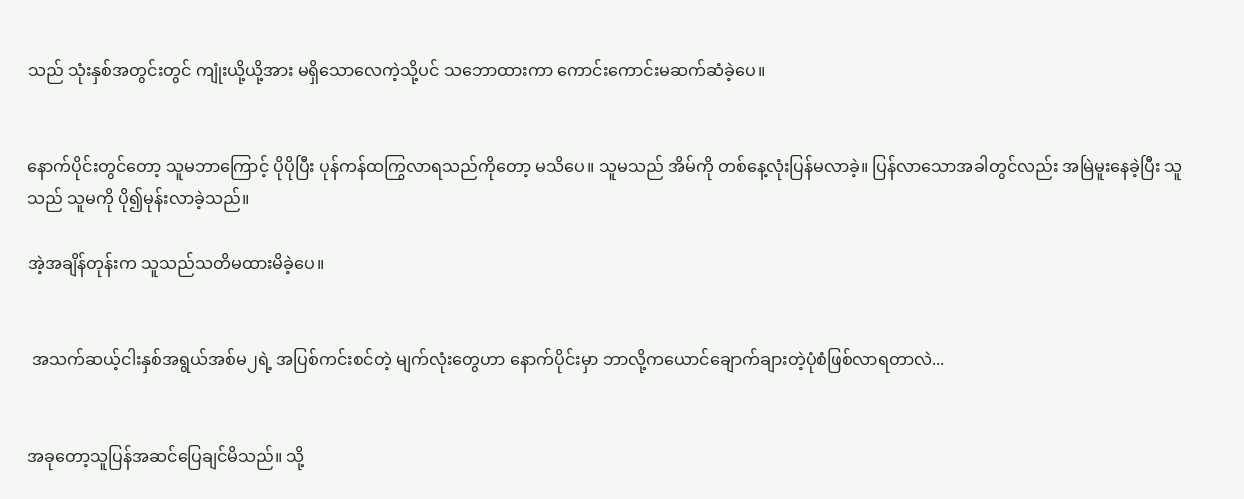သည် သုံးနှစ်အတွင်းတွင် ကျုံးယို့ယို့အား မရှိသောလေကဲ့သို့ပင် သဘောထားကာ ကောင်းကောင်းမဆက်ဆံခဲ့ပေ။


နောက်ပိုင်းတွင်တော့ သူမဘာကြောင့် ပိုပိုပြီး ပုန်ကန်ထကြွလာရသည်ကိုတော့ မသိပေ။ သူမသည် အိမ်ကို တစ်နေ့လုံးပြန်မလာခဲ့။ ပြန်လာသောအခါတွင်လည်း အမြဲမူးနေခဲ့ပြီး သူသည် သူမကို ပို၍မုန်းလာခဲ့သည်။

အဲ့အချိန်တုန်းက သူသည်သတိမထားမိခဲ့ပေ။


 အသက်ဆယ့်ငါးနှစ်အရွယ်အစ်မ၂ရဲ့ အပြစ်ကင်းစင်တဲ့ မျက်လုံးတွေဟာ နောက်ပိုင်းမှာ ဘာလို့ကယောင်ချောက်ချားတဲ့ပုံစံဖြစ်လာရတာလဲ...


အခုတော့သူပြန်အဆင်ပြေချင်မိသည်။ သို့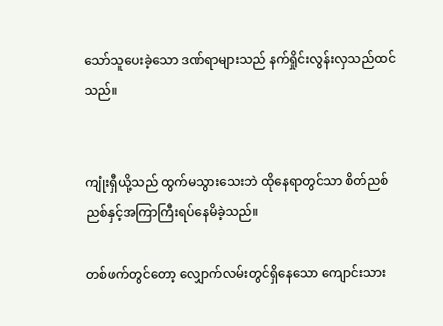သော်သူပေးခဲ့သော ဒဏ်ရာများသည် နက်ရှိုင်းလွန်းလှသည်ထင်သည်။


ကျုံးရှီယို့သည် ထွက်မသွားသေးဘဲ ထိုနေရာတွင်သာ စိတ်ညစ်ညစ်နှင့်အကြာကြီးရပ်နေမိခဲ့သည်။

တစ်ဖက်တွင်တော့ လျှောက်လမ်းတွင်ရှိနေသော ကျောင်းသား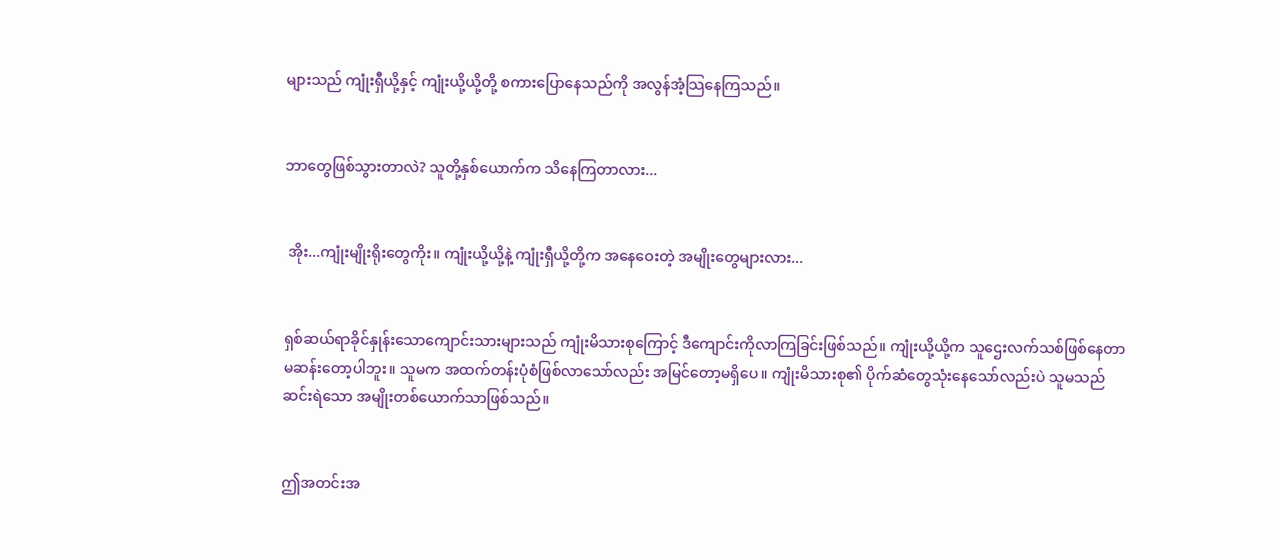များသည် ကျုံးရှီယို့နှင့် ကျုံးယို့ယို့တို့ စကားပြောနေသည်ကို အလွန်အံ့သြနေကြသည်။


ဘာတွေဖြစ်သွားတာလဲ? သူတို့နှစ်ယောက်က သိနေကြတာလား...


 အိုး...ကျုံးမျိုးရိုးတွေကိုး။ ကျုံးယို့ယို့နဲ့ ကျုံးရှီယို့တို့က အနေဝေးတဲ့ အမျိုးတွေများလား...


ရှစ်ဆယ်ရာခိုင်နှုန်းသောကျောင်းသားများသည် ကျုံးမိသားစုကြောင့် ဒီကျောင်းကိုလာကြခြင်းဖြစ်သည်။ ကျုံးယို့ယို့က သူဌေးလက်သစ်ဖြစ်နေတာမဆန်းတော့ပါဘူး။ သူမက အထက်တန်းပုံစံဖြစ်လာသော်လည်း အမြင်တော့မရှိပေ။ ကျုံးမိသားစု၏ ပိုက်ဆံတွေသုံးနေသော်လည်းပဲ သူမသည် ဆင်းရဲသော အမျိုးတစ်ယောက်သာဖြစ်သည်။


ဤအတင်းအ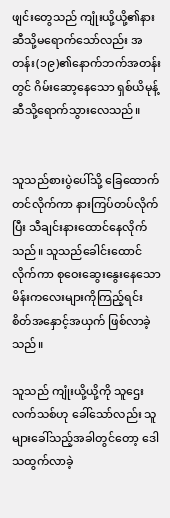ဖျင်းတွေသည် ကျုံးယို့ယို့၏နားဆီသို့မရောက်သော်လည်း အတန်း(၁၉)၏နောက်ဘက်အတန်းတွင် ဂိမ်းဆော့နေသော ရှစ်ယိမုန့်ဆီသို့ရောက်သွားလေသည်။


သူသည်စားပွဲပေါ်သို့ ခြေထောက်တင်လိုက်ကာ နားကြပ်တပ်လိုက်ပြီး သီချင်းနားထောင်နေလိုက်သည်။ သူသည်ခေါင်းထောင်လိုက်ကာ စုဝေးဆွေးနွေးနေသော မိန်းကလေးများကိုကြည့်ရင်း စိတ်အနှောင့်အယှက် ဖြစ်လာခဲ့သည်။

သူသည် ကျုံးယို့ယို့ကို သူဌေးလက်သစ်ဟု ခေါ်သော်လည်း သူများခေါ်သည့်အခါတွင်တော့ ဒေါသထွက်လာခဲ့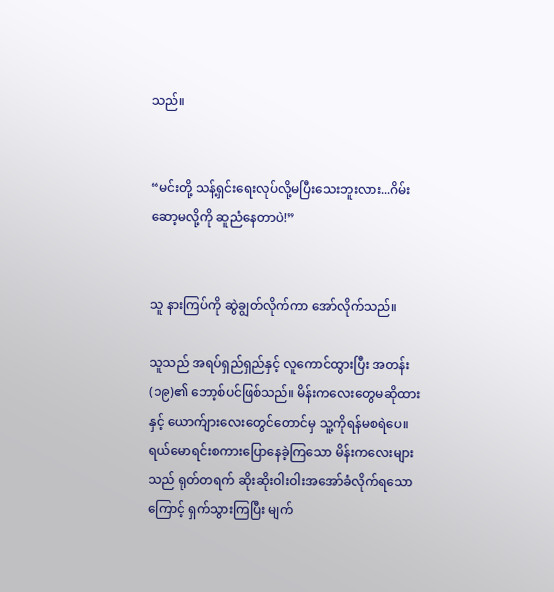သည်။


“မင်းတို့ သန့်ရှင်းရေးလုပ်လို့မပြီးသေးဘူးလား...ဂိမ်းဆော့မလို့ကို ဆူညံနေတာပဲ!”


သူ နားကြပ်ကို ဆွဲချွတ်လိုက်ကာ အော်လိုက်သည်။

သူသည် အရပ်ရှည်ရှည်နှင့် လူကောင်ထွားပြီး အတန်း(၁၉)၏ ဘော့စ်ပင်ဖြစ်သည်။ မိန်းကလေးတွေမဆိုထားနှင့် ‌ယောက်ျားလေးတွေင်တောင်မှ သူ့ကိုရန်မစရဲ‌ပေ။ ရယ်‌မောရင်းစကားပြောနေခဲ့ကြသော မိန်းကလေးများသည် ရုတ်တရက် ဆိုးဆိုးဝါးဝါးအအော်ခံလိုက်ရသောကြောင့် ရှက်သွားကြပြီး မျက်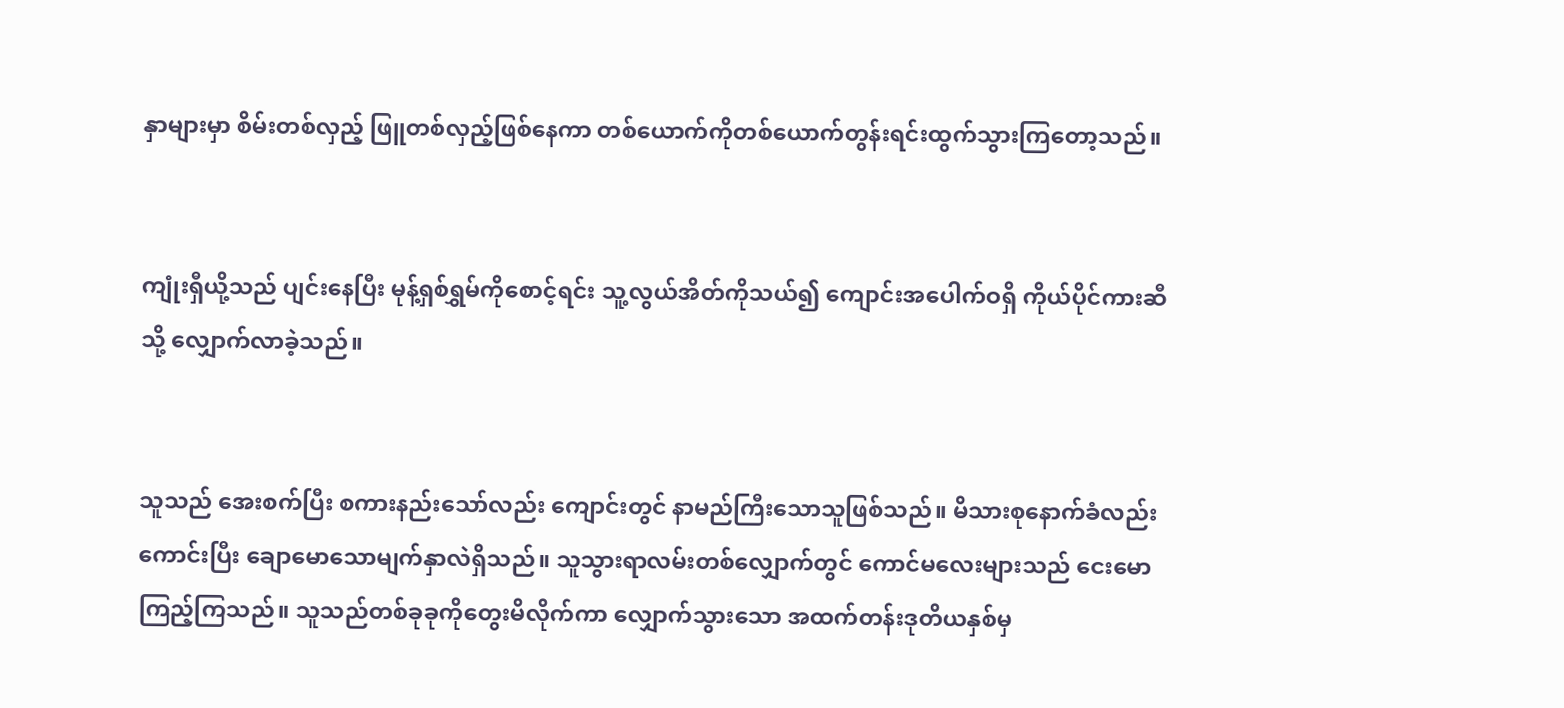နှာများမှာ စိမ်းတစ်လှည့် ဖြူတစ်လှည့်ဖြစ်နေကာ တစ်ယောက်ကိုတစ်ယောက်တွန်းရင်းထွက်သွားကြတော့သည်။


ကျုံးရှီယို့သည် ပျင်းနေပြီး မုန့်ရှစ်ရွှမ်ကိုစောင့်ရင်း သူ့လွယ်အိတ်ကိုသယ်၍ ကျောင်းအပေါက်ဝရှိ ကိုယ်ပိုင်ကားဆီသို့ လျှောက်လာခဲ့သည်။


သူသည် အေးစက်ပြီး စကားနည်းသော်လည်း ကျောင်းတွင် နာမည်ကြီးသောသူဖြစ်သည်။ မိသားစုနောက်ခံလည်း ကောင်းပြီး ချောမောသောမျက်နှာလဲရှိသည်။ သူသွားရာလမ်းတစ်လျှောက်တွင် ကောင်မလေးများသည် ငေးမောကြည့်ကြသည်။ သူသည်တစ်ခုခုကိုတွေးမိလိုက်ကာ လျှောက်သွားသော အထက်တန်းဒုတိယနှစ်မှ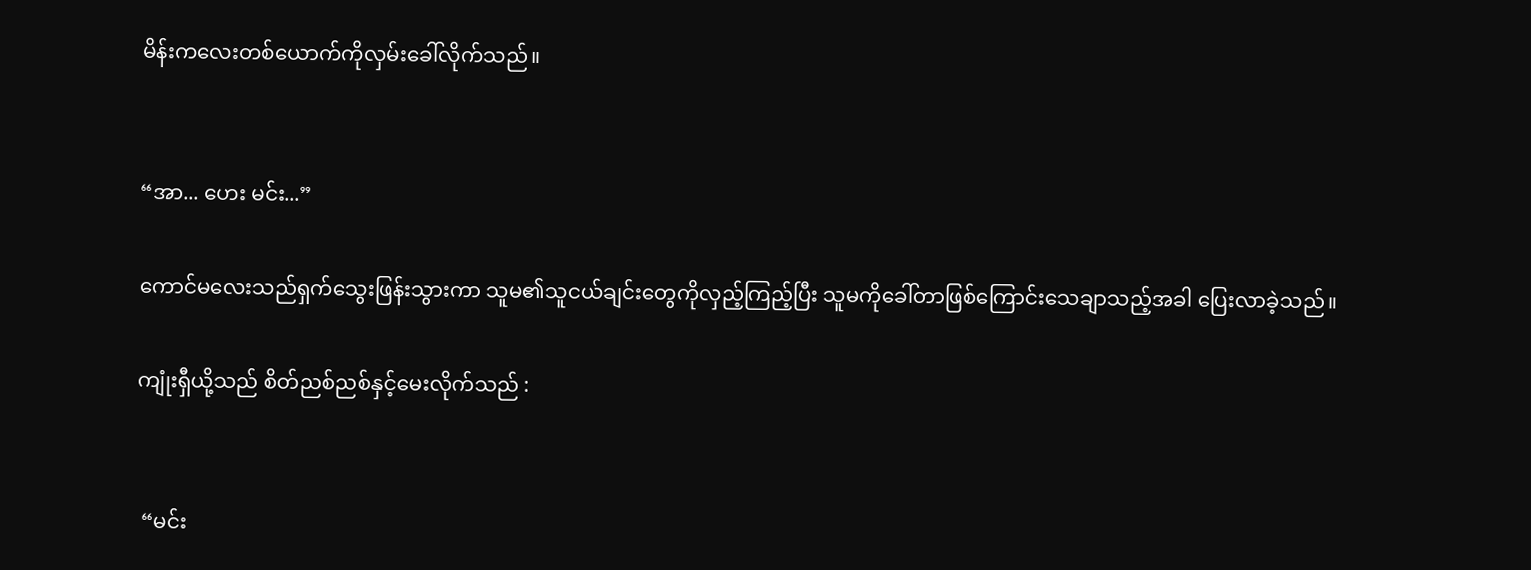မိန်းကလေးတစ်ယောက်ကိုလှမ်းခေါ်လိုက်သည်။


“အာ... ဟေး မင်း...”

ကောင်မလေးသည်ရှက်သွေးဖြန်းသွားကာ သူမ၏သူငယ်ချင်းတွေကိုလှည့်ကြည့်ပြီး သူမကိုခေါ်တာဖြစ်ကြောင်းသေချာသည့်အခါ ပြေးလာခဲ့သည်။

ကျုံးရှီယို့သည် စိတ်ညစ်ညစ်နှင့်မေးလိုက်သည် :


 “မင်း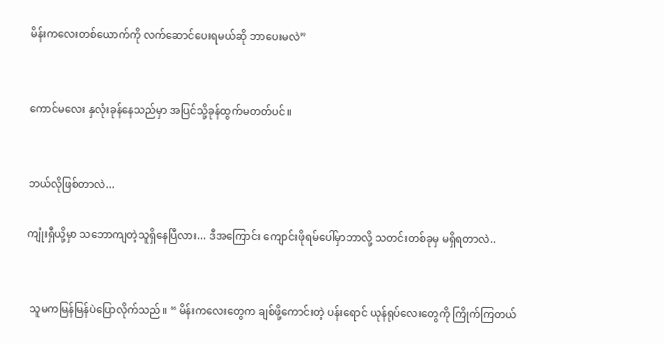မိန်းကလေးတစ်ယောက်ကို လက်ဆောင်ပေးရမယ်ဆို ဘာပေးမလဲ”


ကောင်မလေး နှလုံးခုန်နေသည်မှာ အပြင်သို့ခုန်ထွက်မတတ်ပင်။


ဘယ်လိုဖြစ်တာလဲ...

ကျုံးရှီယို့မှာ သဘောကျတဲ့သူရှိနေပြီလား... ဒီအကြောင်း ကျောင်းဖိုရမ်ပေါ်မှာဘာလို့ သတင်းတစ်ခုမှ မရှိရတာလဲ..


 သူမကမြန်မြန်ပဲပြောလိုက်သည်။ “ မိန်းကလေးတွေက ချစ်ဖို့ကောင်းတဲ့ ပန်းရောင် ယုန်ရုပ်လေးတွေကို ကြိုက်ကြတယ်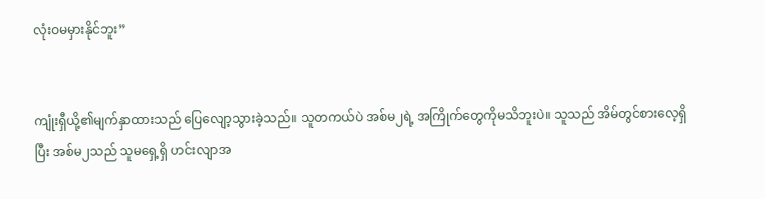လုံးဝမမှားနိုင်ဘူး”


ကျုံးရှီယို့၏မျက်နှာထားသည် ပြေလျော့သွားခဲ့သည်။ သူတကယ်ပဲ အစ်မ၂ရဲ့ အကြိုက်တွေကိုမသိဘူးပဲ။ သူသည် အိမ်တွင်စားလေ့ရှိပြီး အစ်မ၂သည် သူမ‌‌ရှေ့ရှိ ဟင်းလျာအ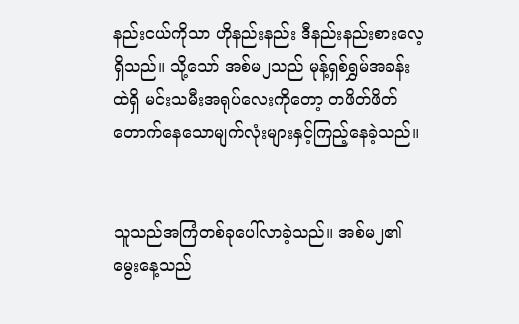နည်းငယ်ကိုသာ ဟိုနည်းနည်း ဒီနည်းနည်းစားလေ့ရှိသည်။ သို့သော် အစ်မ၂သည် မုန့်ရှစ်ရွှမ်အခန်းထဲရှိ မင်းသမီးအရုပ်လေးကိုတော့ တဖိတ်ဖိတ်တောက်နေသောမျက်လုံးများနှင့်ကြည့်နေခဲ့သည်။


သူသည်အကြံတစ်ခုပေါ်လာခဲ့သည်။ အစ်မ၂၏မွေးနေ့သည်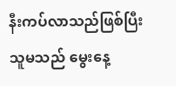နီးကပ်လာသည်ဖြစ်ပြီး သူမသည် မွေးနေ့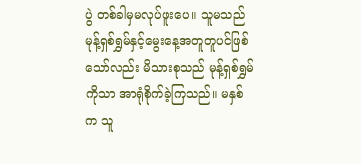ပွဲ တစ်ခါမှမလုပ်ဖူးပေ။ သူမသည်မုန့်ရှစ်ရွှမ်နှင့်မွေးနေ့အတူတူပင်ဖြစ်သော်လည်း မိသားစုသည် မုန့်ရှစ်ရွှမ်ကိုသာ အာရုံစိုက်ခဲ့ကြသည်။ မနှစ်က သူ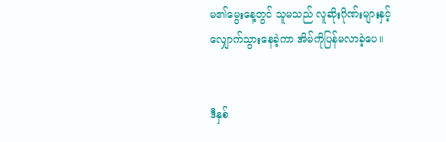မ၏‌မွေးနေ့တွင် သူမသည် လူဆိုးဂိုဏ်းများနှင့်လျှောက်သွားနေခဲ့ကာ အိမ်ကိုပြန်မလာခဲ့ပေ။


ဒီနှစ်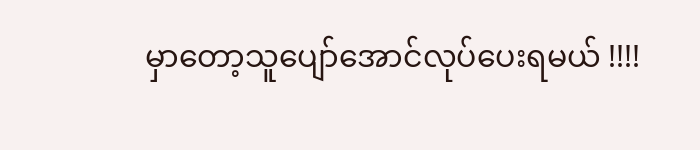မှာတော့သူပျော်အောင်လုပ်ပေးရမယ် !!!!